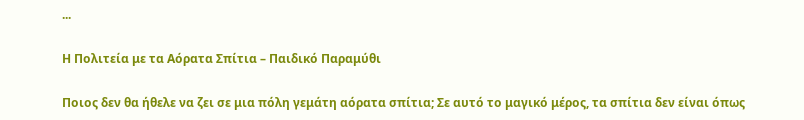...

Η Πολιτεία με τα Αόρατα Σπίτια – Παιδικό Παραμύθι

Ποιος δεν θα ήθελε να ζει σε μια πόλη γεμάτη αόρατα σπίτια; Σε αυτό το μαγικό μέρος, τα σπίτια δεν είναι όπως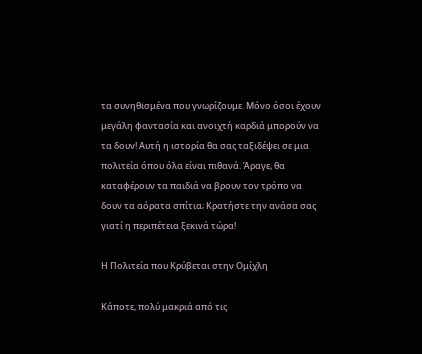τα συνηθισμένα που γνωρίζουμε. Μόνο όσοι έχουν μεγάλη φαντασία και ανοιχτή καρδιά μπορούν να τα δουν! Αυτή η ιστορία θα σας ταξιδέψει σε μια πολιτεία όπου όλα είναι πιθανά. Άραγε, θα καταφέρουν τα παιδιά να βρουν τον τρόπο να δουν τα αόρατα σπίτια; Κρατήστε την ανάσα σας γιατί η περιπέτεια ξεκινά τώρα!

Η Πολιτεία που Κρύβεται στην Ομίχλη

Κάποτε, πολύ μακριά από τις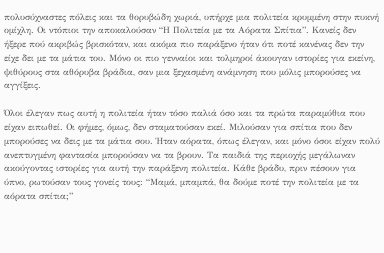πολυσύχναστες πόλεις και τα θορυβώδη χωριά, υπήρχε μια πολιτεία κρυμμένη στην πυκνή ομίχλη. Οι ντόπιοι την αποκαλούσαν “Η Πολιτεία με τα Αόρατα Σπίτια”. Κανείς δεν ήξερε πού ακριβώς βρισκόταν, και ακόμα πιο παράξενο ήταν ότι ποτέ κανένας δεν την είχε δει με τα μάτια του. Μόνο οι πιο γενναίοι και τολμηροί άκουγαν ιστορίες για εκείνη, ψιθύρους στα αθόρυβα βράδια, σαν μια ξεχασμένη ανάμνηση που μόλις μπορούσες να αγγίξεις.

Όλοι έλεγαν πως αυτή η πολιτεία ήταν τόσο παλιά όσο και τα πρώτα παραμύθια που είχαν ειπωθεί. Οι φήμες, όμως, δεν σταματούσαν εκεί. Μιλούσαν για σπίτια που δεν μπορούσες να δεις με τα μάτια σου. Ήταν αόρατα, όπως έλεγαν, και μόνο όσοι είχαν πολύ ανεπτυγμένη φαντασία μπορούσαν να τα βρουν. Τα παιδιά της περιοχής μεγάλωναν ακούγοντας ιστορίες για αυτή την παράξενη πολιτεία. Κάθε βράδυ, πριν πέσουν για ύπνο, ρωτούσαν τους γονείς τους: “Μαμά, μπαμπά, θα δούμε ποτέ την πολιτεία με τα αόρατα σπίτια;”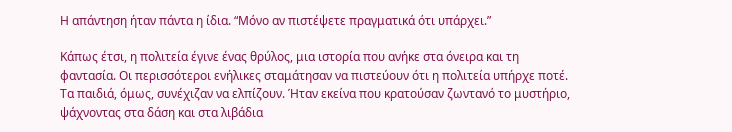Η απάντηση ήταν πάντα η ίδια. “Μόνο αν πιστέψετε πραγματικά ότι υπάρχει.”

Κάπως έτσι, η πολιτεία έγινε ένας θρύλος, μια ιστορία που ανήκε στα όνειρα και τη φαντασία. Οι περισσότεροι ενήλικες σταμάτησαν να πιστεύουν ότι η πολιτεία υπήρχε ποτέ. Τα παιδιά, όμως, συνέχιζαν να ελπίζουν. Ήταν εκείνα που κρατούσαν ζωντανό το μυστήριο, ψάχνοντας στα δάση και στα λιβάδια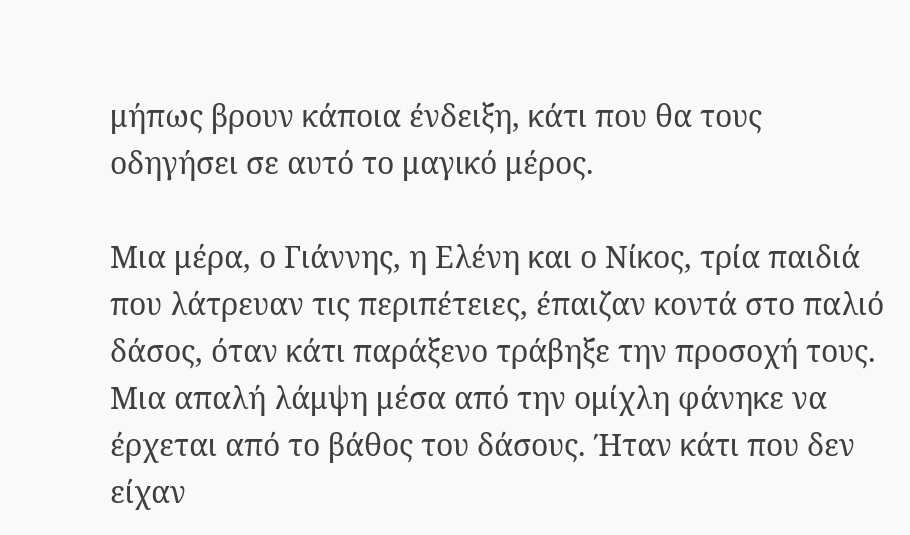μήπως βρουν κάποια ένδειξη, κάτι που θα τους οδηγήσει σε αυτό το μαγικό μέρος.

Μια μέρα, ο Γιάννης, η Ελένη και ο Νίκος, τρία παιδιά που λάτρευαν τις περιπέτειες, έπαιζαν κοντά στο παλιό δάσος, όταν κάτι παράξενο τράβηξε την προσοχή τους. Μια απαλή λάμψη μέσα από την ομίχλη φάνηκε να έρχεται από το βάθος του δάσους. Ήταν κάτι που δεν είχαν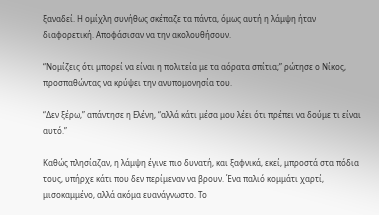ξαναδεί. Η ομίχλη συνήθως σκέπαζε τα πάντα, όμως αυτή η λάμψη ήταν διαφορετική. Αποφάσισαν να την ακολουθήσουν.

“Νομίζεις ότι μπορεί να είναι η πολιτεία με τα αόρατα σπίτια;” ρώτησε ο Νίκος, προσπαθώντας να κρύψει την ανυπομονησία του.

“Δεν ξέρω,” απάντησε η Ελένη, “αλλά κάτι μέσα μου λέει ότι πρέπει να δούμε τι είναι αυτό.”

Καθώς πλησίαζαν, η λάμψη έγινε πιο δυνατή, και ξαφνικά, εκεί, μπροστά στα πόδια τους, υπήρχε κάτι που δεν περίμεναν να βρουν. Ένα παλιό κομμάτι χαρτί, μισοκαμμένο, αλλά ακόμα ευανάγνωστο. Το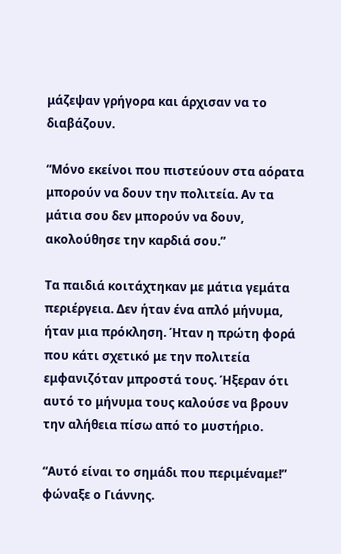μάζεψαν γρήγορα και άρχισαν να το διαβάζουν.

“Μόνο εκείνοι που πιστεύουν στα αόρατα μπορούν να δουν την πολιτεία. Αν τα μάτια σου δεν μπορούν να δουν, ακολούθησε την καρδιά σου.”

Τα παιδιά κοιτάχτηκαν με μάτια γεμάτα περιέργεια. Δεν ήταν ένα απλό μήνυμα, ήταν μια πρόκληση. Ήταν η πρώτη φορά που κάτι σχετικό με την πολιτεία εμφανιζόταν μπροστά τους. Ήξεραν ότι αυτό το μήνυμα τους καλούσε να βρουν την αλήθεια πίσω από το μυστήριο.

“Αυτό είναι το σημάδι που περιμέναμε!” φώναξε ο Γιάννης.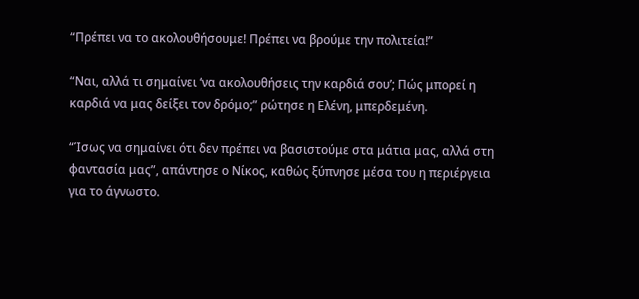“Πρέπει να το ακολουθήσουμε! Πρέπει να βρούμε την πολιτεία!”

“Ναι, αλλά τι σημαίνει ‘να ακολουθήσεις την καρδιά σου’; Πώς μπορεί η καρδιά να μας δείξει τον δρόμο;” ρώτησε η Ελένη, μπερδεμένη.

“Ίσως να σημαίνει ότι δεν πρέπει να βασιστούμε στα μάτια μας, αλλά στη φαντασία μας”, απάντησε ο Νίκος, καθώς ξύπνησε μέσα του η περιέργεια για το άγνωστο.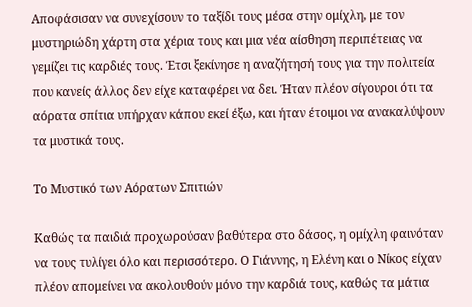Αποφάσισαν να συνεχίσουν το ταξίδι τους μέσα στην ομίχλη, με τον μυστηριώδη χάρτη στα χέρια τους και μια νέα αίσθηση περιπέτειας να γεμίζει τις καρδιές τους. Έτσι ξεκίνησε η αναζήτησή τους για την πολιτεία που κανείς άλλος δεν είχε καταφέρει να δει. Ήταν πλέον σίγουροι ότι τα αόρατα σπίτια υπήρχαν κάπου εκεί έξω, και ήταν έτοιμοι να ανακαλύψουν τα μυστικά τους.

Το Μυστικό των Αόρατων Σπιτιών

Καθώς τα παιδιά προχωρούσαν βαθύτερα στο δάσος, η ομίχλη φαινόταν να τους τυλίγει όλο και περισσότερο. Ο Γιάννης, η Ελένη και ο Νίκος είχαν πλέον απομείνει να ακολουθούν μόνο την καρδιά τους, καθώς τα μάτια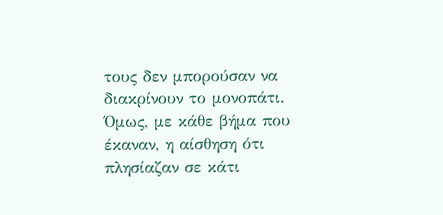τους δεν μπορούσαν να διακρίνουν το μονοπάτι. Όμως, με κάθε βήμα που έκαναν, η αίσθηση ότι πλησίαζαν σε κάτι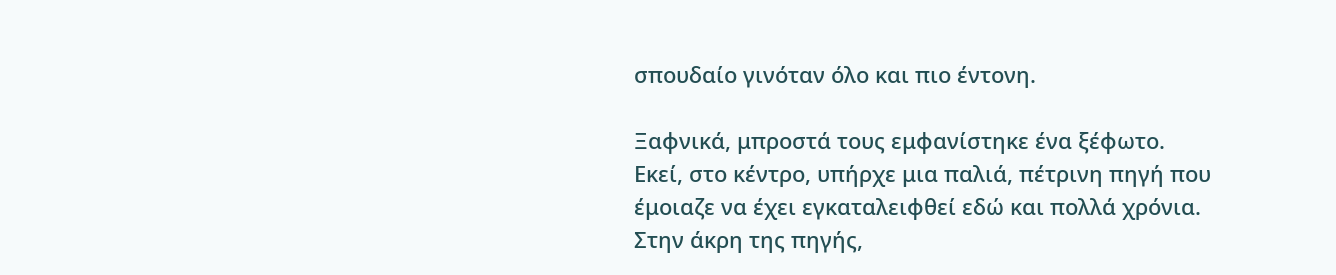σπουδαίο γινόταν όλο και πιο έντονη.

Ξαφνικά, μπροστά τους εμφανίστηκε ένα ξέφωτο. Εκεί, στο κέντρο, υπήρχε μια παλιά, πέτρινη πηγή που έμοιαζε να έχει εγκαταλειφθεί εδώ και πολλά χρόνια. Στην άκρη της πηγής,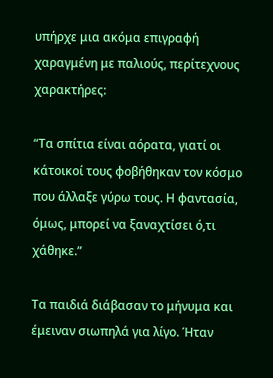υπήρχε μια ακόμα επιγραφή χαραγμένη με παλιούς, περίτεχνους χαρακτήρες:

“Τα σπίτια είναι αόρατα, γιατί οι κάτοικοί τους φοβήθηκαν τον κόσμο που άλλαξε γύρω τους. Η φαντασία, όμως, μπορεί να ξαναχτίσει ό,τι χάθηκε.”

Τα παιδιά διάβασαν το μήνυμα και έμειναν σιωπηλά για λίγο. Ήταν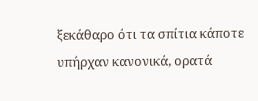ξεκάθαρο ότι τα σπίτια κάποτε υπήρχαν κανονικά, ορατά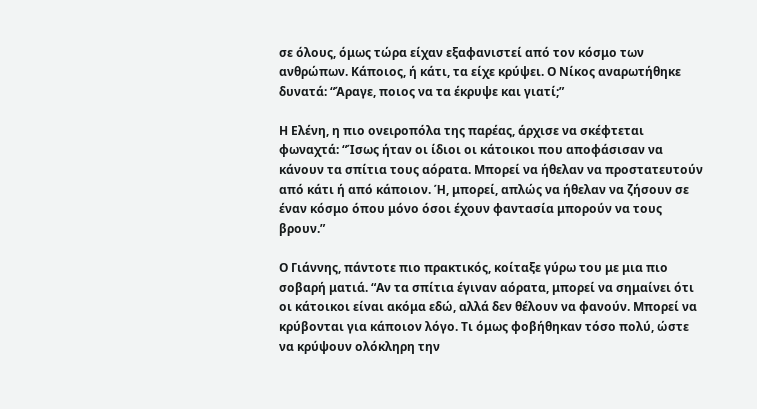σε όλους, όμως τώρα είχαν εξαφανιστεί από τον κόσμο των ανθρώπων. Κάποιος, ή κάτι, τα είχε κρύψει. Ο Νίκος αναρωτήθηκε δυνατά: “Άραγε, ποιος να τα έκρυψε και γιατί;”

Η Ελένη, η πιο ονειροπόλα της παρέας, άρχισε να σκέφτεται φωναχτά: “Ίσως ήταν οι ίδιοι οι κάτοικοι που αποφάσισαν να κάνουν τα σπίτια τους αόρατα. Μπορεί να ήθελαν να προστατευτούν από κάτι ή από κάποιον. Ή, μπορεί, απλώς να ήθελαν να ζήσουν σε έναν κόσμο όπου μόνο όσοι έχουν φαντασία μπορούν να τους βρουν.”

Ο Γιάννης, πάντοτε πιο πρακτικός, κοίταξε γύρω του με μια πιο σοβαρή ματιά. “Αν τα σπίτια έγιναν αόρατα, μπορεί να σημαίνει ότι οι κάτοικοι είναι ακόμα εδώ, αλλά δεν θέλουν να φανούν. Μπορεί να κρύβονται για κάποιον λόγο. Τι όμως φοβήθηκαν τόσο πολύ, ώστε να κρύψουν ολόκληρη την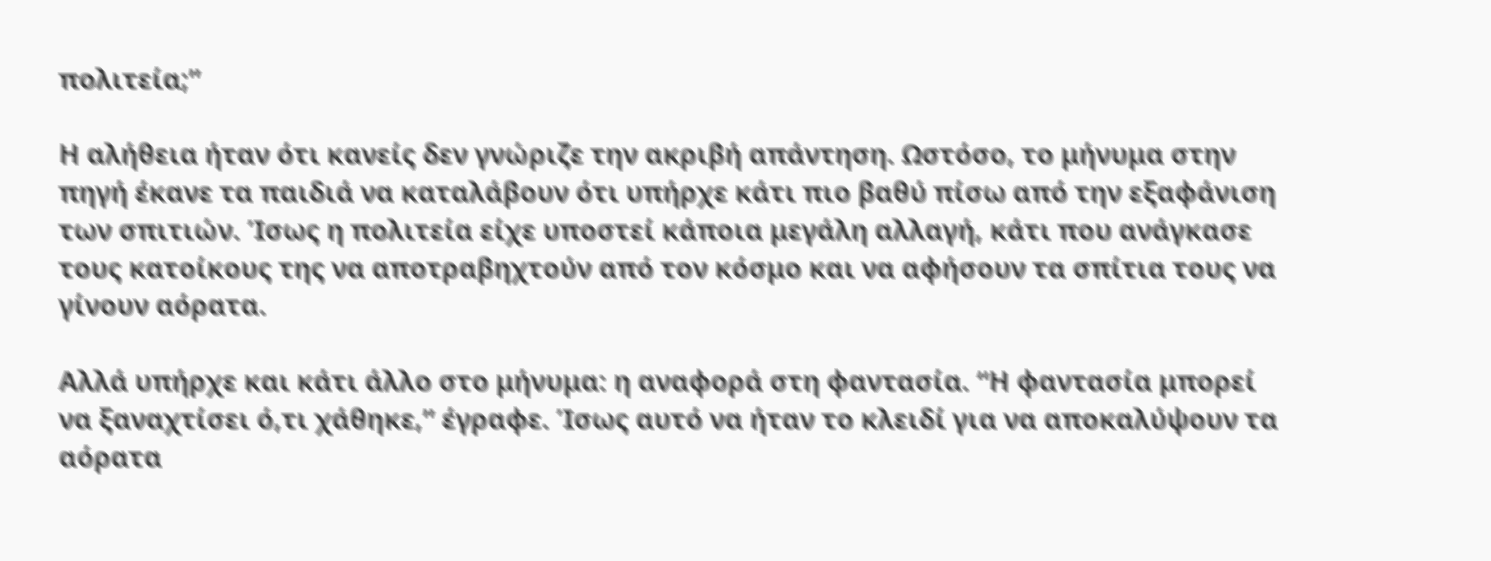πολιτεία;”

Η αλήθεια ήταν ότι κανείς δεν γνώριζε την ακριβή απάντηση. Ωστόσο, το μήνυμα στην πηγή έκανε τα παιδιά να καταλάβουν ότι υπήρχε κάτι πιο βαθύ πίσω από την εξαφάνιση των σπιτιών. Ίσως η πολιτεία είχε υποστεί κάποια μεγάλη αλλαγή, κάτι που ανάγκασε τους κατοίκους της να αποτραβηχτούν από τον κόσμο και να αφήσουν τα σπίτια τους να γίνουν αόρατα.

Αλλά υπήρχε και κάτι άλλο στο μήνυμα: η αναφορά στη φαντασία. “Η φαντασία μπορεί να ξαναχτίσει ό,τι χάθηκε,” έγραφε. Ίσως αυτό να ήταν το κλειδί για να αποκαλύψουν τα αόρατα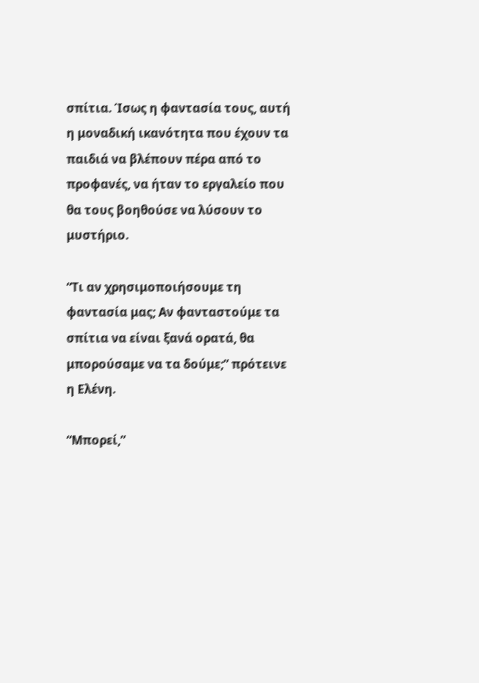σπίτια. Ίσως η φαντασία τους, αυτή η μοναδική ικανότητα που έχουν τα παιδιά να βλέπουν πέρα από το προφανές, να ήταν το εργαλείο που θα τους βοηθούσε να λύσουν το μυστήριο.

“Τι αν χρησιμοποιήσουμε τη φαντασία μας; Αν φανταστούμε τα σπίτια να είναι ξανά ορατά, θα μπορούσαμε να τα δούμε;” πρότεινε η Ελένη.

“Μπορεί,”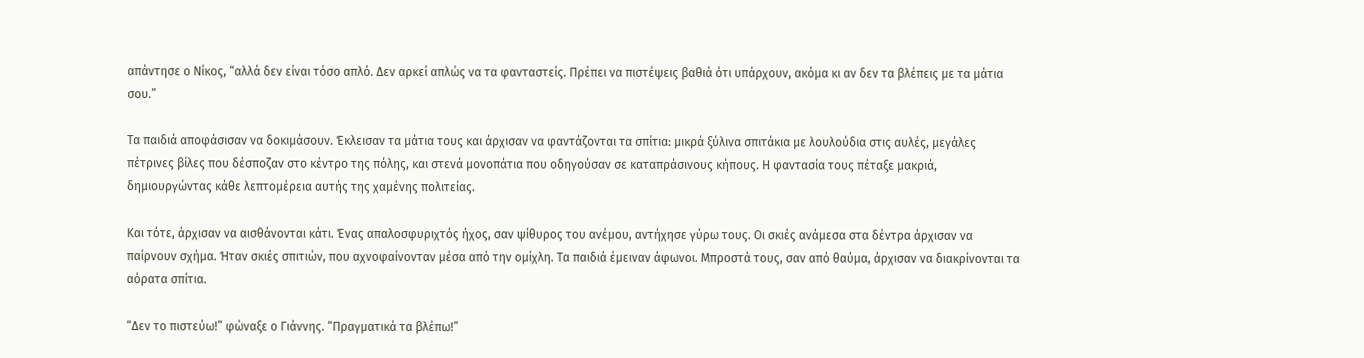απάντησε ο Νίκος, “αλλά δεν είναι τόσο απλό. Δεν αρκεί απλώς να τα φανταστείς. Πρέπει να πιστέψεις βαθιά ότι υπάρχουν, ακόμα κι αν δεν τα βλέπεις με τα μάτια σου.”

Τα παιδιά αποφάσισαν να δοκιμάσουν. Έκλεισαν τα μάτια τους και άρχισαν να φαντάζονται τα σπίτια: μικρά ξύλινα σπιτάκια με λουλούδια στις αυλές, μεγάλες πέτρινες βίλες που δέσποζαν στο κέντρο της πόλης, και στενά μονοπάτια που οδηγούσαν σε καταπράσινους κήπους. Η φαντασία τους πέταξε μακριά, δημιουργώντας κάθε λεπτομέρεια αυτής της χαμένης πολιτείας.

Και τότε, άρχισαν να αισθάνονται κάτι. Ένας απαλοσφυριχτός ήχος, σαν ψίθυρος του ανέμου, αντήχησε γύρω τους. Οι σκιές ανάμεσα στα δέντρα άρχισαν να παίρνουν σχήμα. Ήταν σκιές σπιτιών, που αχνοφαίνονταν μέσα από την ομίχλη. Τα παιδιά έμειναν άφωνοι. Μπροστά τους, σαν από θαύμα, άρχισαν να διακρίνονται τα αόρατα σπίτια.

“Δεν το πιστεύω!” φώναξε ο Γιάννης. “Πραγματικά τα βλέπω!”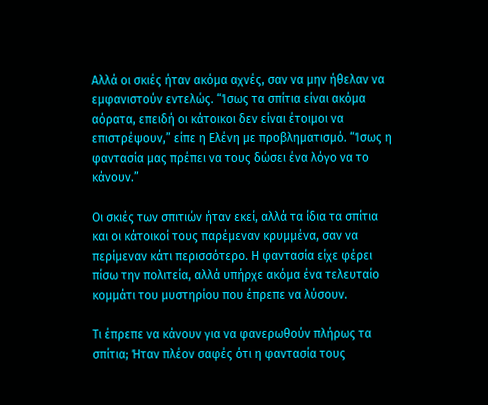Αλλά οι σκιές ήταν ακόμα αχνές, σαν να μην ήθελαν να εμφανιστούν εντελώς. “Ίσως τα σπίτια είναι ακόμα αόρατα, επειδή οι κάτοικοι δεν είναι έτοιμοι να επιστρέψουν,” είπε η Ελένη με προβληματισμό. “Ίσως η φαντασία μας πρέπει να τους δώσει ένα λόγο να το κάνουν.”

Οι σκιές των σπιτιών ήταν εκεί, αλλά τα ίδια τα σπίτια και οι κάτοικοί τους παρέμεναν κρυμμένα, σαν να περίμεναν κάτι περισσότερο. Η φαντασία είχε φέρει πίσω την πολιτεία, αλλά υπήρχε ακόμα ένα τελευταίο κομμάτι του μυστηρίου που έπρεπε να λύσουν.

Τι έπρεπε να κάνουν για να φανερωθούν πλήρως τα σπίτια; Ήταν πλέον σαφές ότι η φαντασία τους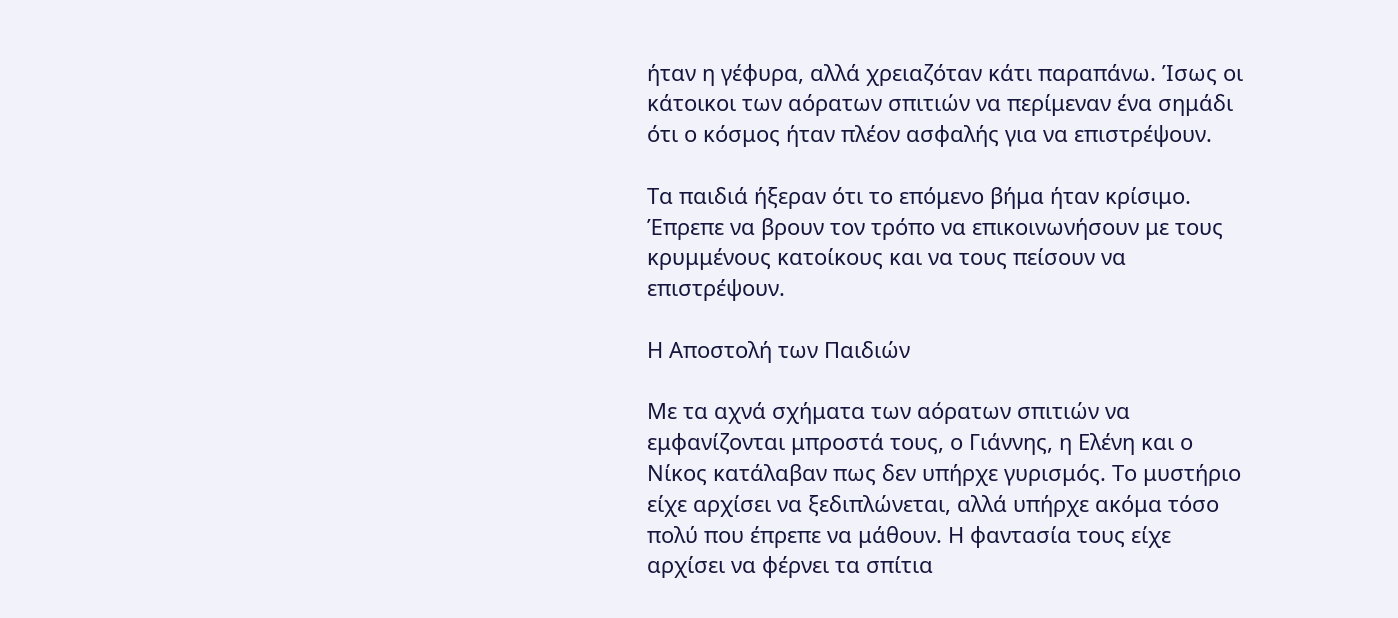ήταν η γέφυρα, αλλά χρειαζόταν κάτι παραπάνω. Ίσως οι κάτοικοι των αόρατων σπιτιών να περίμεναν ένα σημάδι ότι ο κόσμος ήταν πλέον ασφαλής για να επιστρέψουν.

Τα παιδιά ήξεραν ότι το επόμενο βήμα ήταν κρίσιμο. Έπρεπε να βρουν τον τρόπο να επικοινωνήσουν με τους κρυμμένους κατοίκους και να τους πείσουν να επιστρέψουν.

Η Αποστολή των Παιδιών

Με τα αχνά σχήματα των αόρατων σπιτιών να εμφανίζονται μπροστά τους, ο Γιάννης, η Ελένη και ο Νίκος κατάλαβαν πως δεν υπήρχε γυρισμός. Το μυστήριο είχε αρχίσει να ξεδιπλώνεται, αλλά υπήρχε ακόμα τόσο πολύ που έπρεπε να μάθουν. Η φαντασία τους είχε αρχίσει να φέρνει τα σπίτια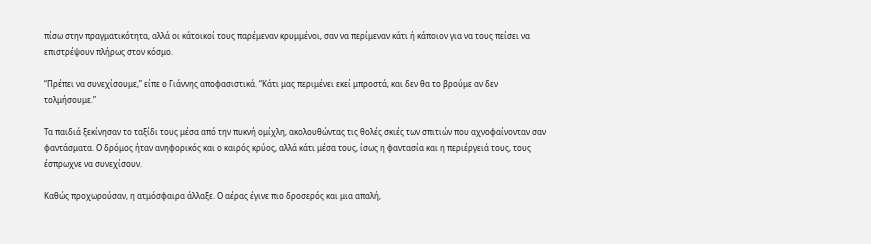πίσω στην πραγματικότητα, αλλά οι κάτοικοί τους παρέμεναν κρυμμένοι, σαν να περίμεναν κάτι ή κάποιον για να τους πείσει να επιστρέψουν πλήρως στον κόσμο.

“Πρέπει να συνεχίσουμε,” είπε ο Γιάννης αποφασιστικά. “Κάτι μας περιμένει εκεί μπροστά, και δεν θα το βρούμε αν δεν τολμήσουμε.”

Τα παιδιά ξεκίνησαν το ταξίδι τους μέσα από την πυκνή ομίχλη, ακολουθώντας τις θολές σκιές των σπιτιών που αχνοφαίνονταν σαν φαντάσματα. Ο δρόμος ήταν ανηφορικός και ο καιρός κρύος, αλλά κάτι μέσα τους, ίσως η φαντασία και η περιέργειά τους, τους έσπρωχνε να συνεχίσουν.

Καθώς προχωρούσαν, η ατμόσφαιρα άλλαξε. Ο αέρας έγινε πιο δροσερός και μια απαλή,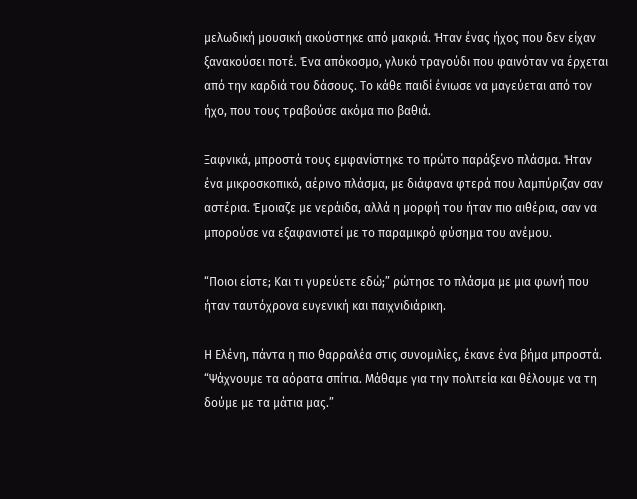μελωδική μουσική ακούστηκε από μακριά. Ήταν ένας ήχος που δεν είχαν ξανακούσει ποτέ. Ένα απόκοσμο, γλυκό τραγούδι που φαινόταν να έρχεται από την καρδιά του δάσους. Το κάθε παιδί ένιωσε να μαγεύεται από τον ήχο, που τους τραβούσε ακόμα πιο βαθιά.

Ξαφνικά, μπροστά τους εμφανίστηκε το πρώτο παράξενο πλάσμα. Ήταν ένα μικροσκοπικό, αέρινο πλάσμα, με διάφανα φτερά που λαμπύριζαν σαν αστέρια. Έμοιαζε με νεράιδα, αλλά η μορφή του ήταν πιο αιθέρια, σαν να μπορούσε να εξαφανιστεί με το παραμικρό φύσημα του ανέμου.

“Ποιοι είστε; Και τι γυρεύετε εδώ;” ρώτησε το πλάσμα με μια φωνή που ήταν ταυτόχρονα ευγενική και παιχνιδιάρικη.

Η Ελένη, πάντα η πιο θαρραλέα στις συνομιλίες, έκανε ένα βήμα μπροστά. “Ψάχνουμε τα αόρατα σπίτια. Μάθαμε για την πολιτεία και θέλουμε να τη δούμε με τα μάτια μας.”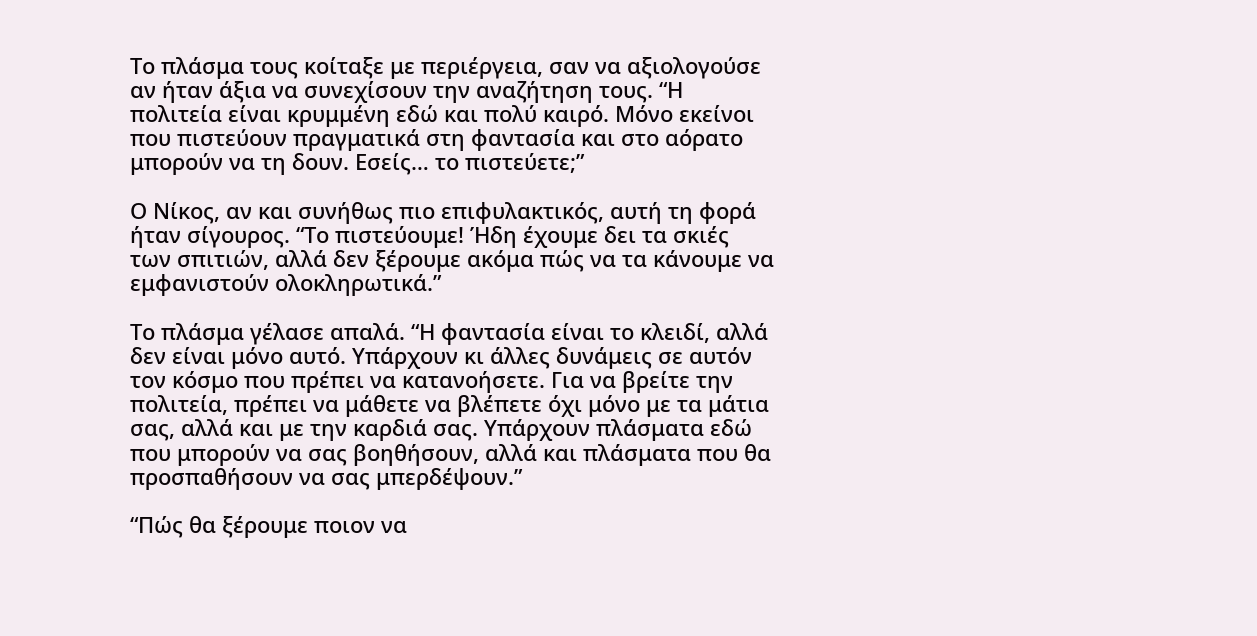Το πλάσμα τους κοίταξε με περιέργεια, σαν να αξιολογούσε αν ήταν άξια να συνεχίσουν την αναζήτηση τους. “Η πολιτεία είναι κρυμμένη εδώ και πολύ καιρό. Μόνο εκείνοι που πιστεύουν πραγματικά στη φαντασία και στο αόρατο μπορούν να τη δουν. Εσείς… το πιστεύετε;”

Ο Νίκος, αν και συνήθως πιο επιφυλακτικός, αυτή τη φορά ήταν σίγουρος. “Το πιστεύουμε! Ήδη έχουμε δει τα σκιές των σπιτιών, αλλά δεν ξέρουμε ακόμα πώς να τα κάνουμε να εμφανιστούν ολοκληρωτικά.”

Το πλάσμα γέλασε απαλά. “Η φαντασία είναι το κλειδί, αλλά δεν είναι μόνο αυτό. Υπάρχουν κι άλλες δυνάμεις σε αυτόν τον κόσμο που πρέπει να κατανοήσετε. Για να βρείτε την πολιτεία, πρέπει να μάθετε να βλέπετε όχι μόνο με τα μάτια σας, αλλά και με την καρδιά σας. Υπάρχουν πλάσματα εδώ που μπορούν να σας βοηθήσουν, αλλά και πλάσματα που θα προσπαθήσουν να σας μπερδέψουν.”

“Πώς θα ξέρουμε ποιον να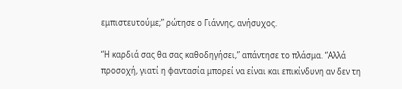εμπιστευτούμε;” ρώτησε ο Γιάννης, ανήσυχος.

“Η καρδιά σας θα σας καθοδηγήσει,” απάντησε το πλάσμα. “Αλλά προσοχή, γιατί η φαντασία μπορεί να είναι και επικίνδυνη αν δεν τη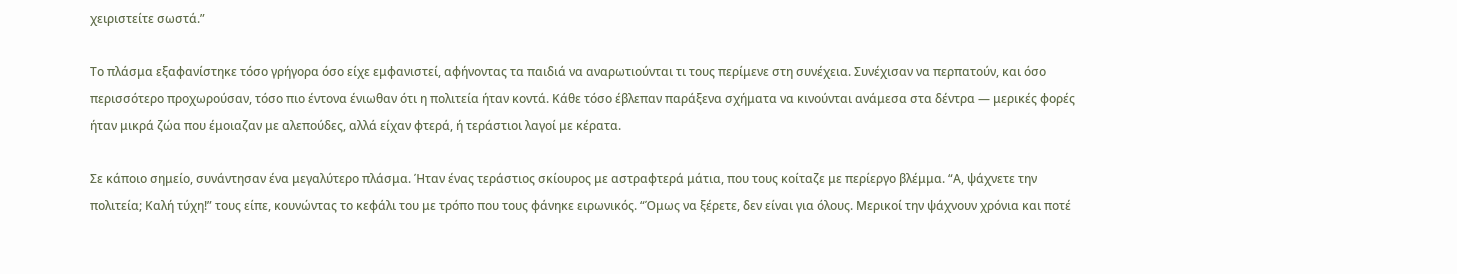χειριστείτε σωστά.”

Το πλάσμα εξαφανίστηκε τόσο γρήγορα όσο είχε εμφανιστεί, αφήνοντας τα παιδιά να αναρωτιούνται τι τους περίμενε στη συνέχεια. Συνέχισαν να περπατούν, και όσο περισσότερο προχωρούσαν, τόσο πιο έντονα ένιωθαν ότι η πολιτεία ήταν κοντά. Κάθε τόσο έβλεπαν παράξενα σχήματα να κινούνται ανάμεσα στα δέντρα — μερικές φορές ήταν μικρά ζώα που έμοιαζαν με αλεπούδες, αλλά είχαν φτερά, ή τεράστιοι λαγοί με κέρατα.

Σε κάποιο σημείο, συνάντησαν ένα μεγαλύτερο πλάσμα. Ήταν ένας τεράστιος σκίουρος με αστραφτερά μάτια, που τους κοίταζε με περίεργο βλέμμα. “Α, ψάχνετε την πολιτεία; Καλή τύχη!” τους είπε, κουνώντας το κεφάλι του με τρόπο που τους φάνηκε ειρωνικός. “Όμως να ξέρετε, δεν είναι για όλους. Μερικοί την ψάχνουν χρόνια και ποτέ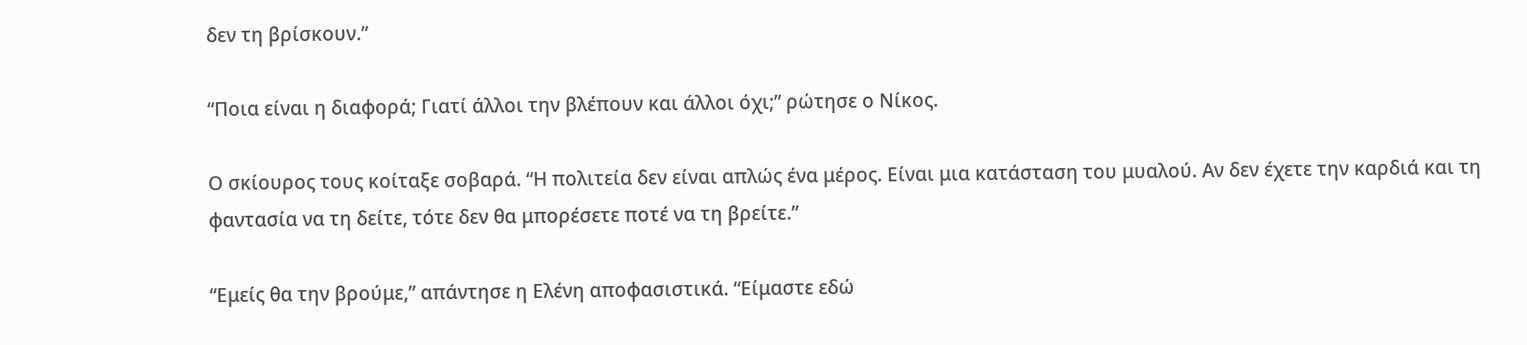δεν τη βρίσκουν.”

“Ποια είναι η διαφορά; Γιατί άλλοι την βλέπουν και άλλοι όχι;” ρώτησε ο Νίκος.

Ο σκίουρος τους κοίταξε σοβαρά. “Η πολιτεία δεν είναι απλώς ένα μέρος. Είναι μια κατάσταση του μυαλού. Αν δεν έχετε την καρδιά και τη φαντασία να τη δείτε, τότε δεν θα μπορέσετε ποτέ να τη βρείτε.”

“Εμείς θα την βρούμε,” απάντησε η Ελένη αποφασιστικά. “Είμαστε εδώ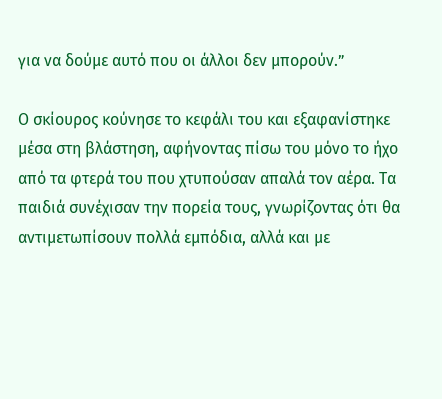για να δούμε αυτό που οι άλλοι δεν μπορούν.”

Ο σκίουρος κούνησε το κεφάλι του και εξαφανίστηκε μέσα στη βλάστηση, αφήνοντας πίσω του μόνο το ήχο από τα φτερά του που χτυπούσαν απαλά τον αέρα. Τα παιδιά συνέχισαν την πορεία τους, γνωρίζοντας ότι θα αντιμετωπίσουν πολλά εμπόδια, αλλά και με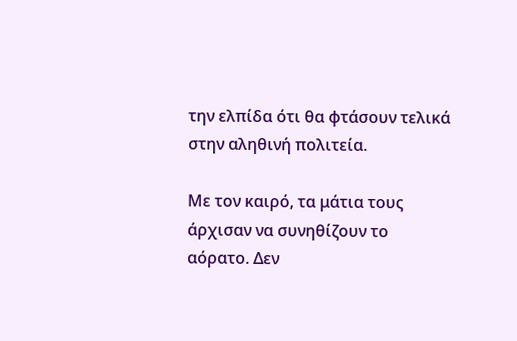την ελπίδα ότι θα φτάσουν τελικά στην αληθινή πολιτεία.

Με τον καιρό, τα μάτια τους άρχισαν να συνηθίζουν το αόρατο. Δεν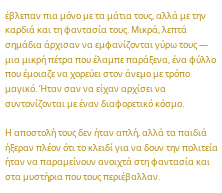έβλεπαν πια μόνο με τα μάτια τους, αλλά με την καρδιά και τη φαντασία τους. Μικρά, λεπτά σημάδια άρχισαν να εμφανίζονται γύρω τους — μια μικρή πέτρα που έλαμπε παράξενα, ένα φύλλο που έμοιαζε να χορεύει στον άνεμο με τρόπο μαγικό. Ήταν σαν να είχαν αρχίσει να συντονίζονται με έναν διαφορετικό κόσμο.

Η αποστολή τους δεν ήταν απλή, αλλά τα παιδιά ήξεραν πλέον ότι το κλειδί για να δουν την πολιτεία ήταν να παραμείνουν ανοιχτά στη φαντασία και στα μυστήρια που τους περιέβαλλαν.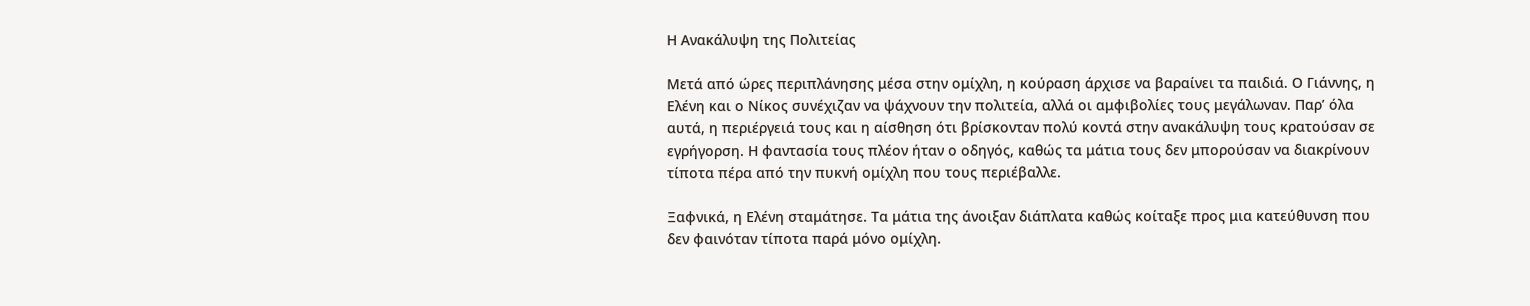Η Ανακάλυψη της Πολιτείας

Μετά από ώρες περιπλάνησης μέσα στην ομίχλη, η κούραση άρχισε να βαραίνει τα παιδιά. Ο Γιάννης, η Ελένη και ο Νίκος συνέχιζαν να ψάχνουν την πολιτεία, αλλά οι αμφιβολίες τους μεγάλωναν. Παρ’ όλα αυτά, η περιέργειά τους και η αίσθηση ότι βρίσκονταν πολύ κοντά στην ανακάλυψη τους κρατούσαν σε εγρήγορση. Η φαντασία τους πλέον ήταν ο οδηγός, καθώς τα μάτια τους δεν μπορούσαν να διακρίνουν τίποτα πέρα από την πυκνή ομίχλη που τους περιέβαλλε.

Ξαφνικά, η Ελένη σταμάτησε. Τα μάτια της άνοιξαν διάπλατα καθώς κοίταξε προς μια κατεύθυνση που δεν φαινόταν τίποτα παρά μόνο ομίχλη.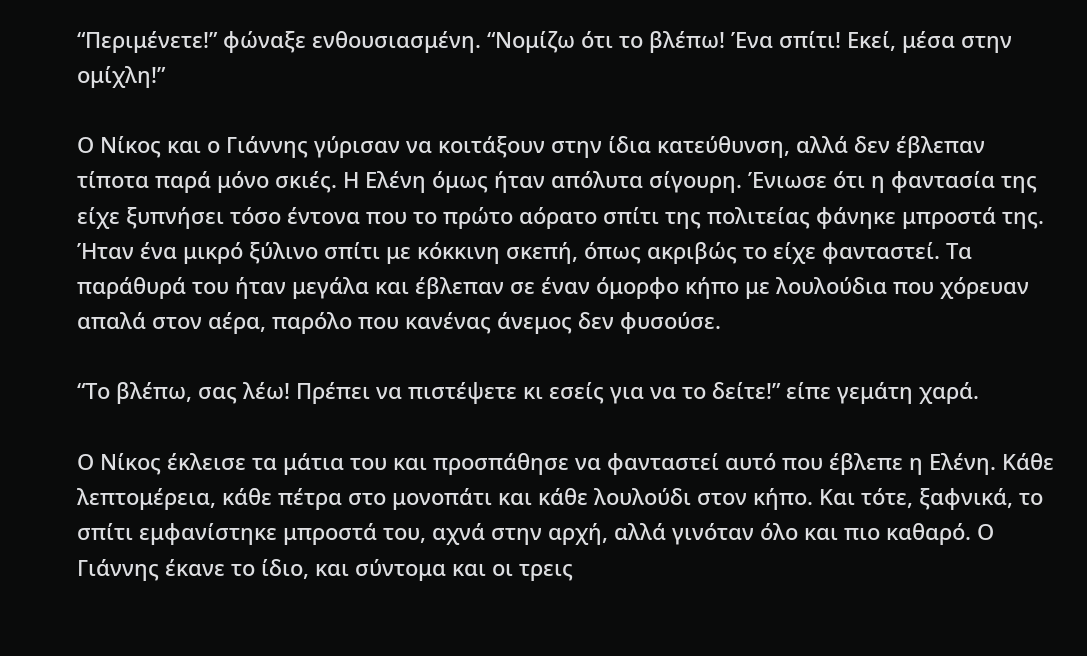“Περιμένετε!” φώναξε ενθουσιασμένη. “Νομίζω ότι το βλέπω! Ένα σπίτι! Εκεί, μέσα στην ομίχλη!”

Ο Νίκος και ο Γιάννης γύρισαν να κοιτάξουν στην ίδια κατεύθυνση, αλλά δεν έβλεπαν τίποτα παρά μόνο σκιές. Η Ελένη όμως ήταν απόλυτα σίγουρη. Ένιωσε ότι η φαντασία της είχε ξυπνήσει τόσο έντονα που το πρώτο αόρατο σπίτι της πολιτείας φάνηκε μπροστά της. Ήταν ένα μικρό ξύλινο σπίτι με κόκκινη σκεπή, όπως ακριβώς το είχε φανταστεί. Τα παράθυρά του ήταν μεγάλα και έβλεπαν σε έναν όμορφο κήπο με λουλούδια που χόρευαν απαλά στον αέρα, παρόλο που κανένας άνεμος δεν φυσούσε.

“Το βλέπω, σας λέω! Πρέπει να πιστέψετε κι εσείς για να το δείτε!” είπε γεμάτη χαρά.

Ο Νίκος έκλεισε τα μάτια του και προσπάθησε να φανταστεί αυτό που έβλεπε η Ελένη. Κάθε λεπτομέρεια, κάθε πέτρα στο μονοπάτι και κάθε λουλούδι στον κήπο. Και τότε, ξαφνικά, το σπίτι εμφανίστηκε μπροστά του, αχνά στην αρχή, αλλά γινόταν όλο και πιο καθαρό. Ο Γιάννης έκανε το ίδιο, και σύντομα και οι τρεις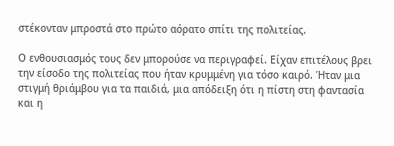στέκονταν μπροστά στο πρώτο αόρατο σπίτι της πολιτείας.

Ο ενθουσιασμός τους δεν μπορούσε να περιγραφεί. Είχαν επιτέλους βρει την είσοδο της πολιτείας που ήταν κρυμμένη για τόσο καιρό. Ήταν μια στιγμή θριάμβου για τα παιδιά, μια απόδειξη ότι η πίστη στη φαντασία και η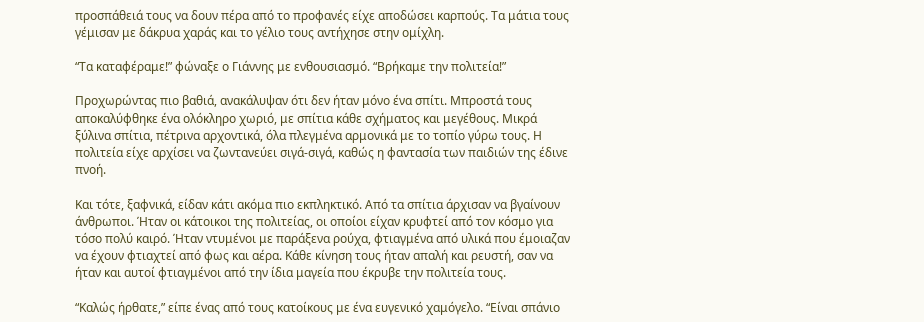προσπάθειά τους να δουν πέρα από το προφανές είχε αποδώσει καρπούς. Τα μάτια τους γέμισαν με δάκρυα χαράς και το γέλιο τους αντήχησε στην ομίχλη.

“Τα καταφέραμε!” φώναξε ο Γιάννης με ενθουσιασμό. “Βρήκαμε την πολιτεία!”

Προχωρώντας πιο βαθιά, ανακάλυψαν ότι δεν ήταν μόνο ένα σπίτι. Μπροστά τους αποκαλύφθηκε ένα ολόκληρο χωριό, με σπίτια κάθε σχήματος και μεγέθους. Μικρά ξύλινα σπίτια, πέτρινα αρχοντικά, όλα πλεγμένα αρμονικά με το τοπίο γύρω τους. Η πολιτεία είχε αρχίσει να ζωντανεύει σιγά-σιγά, καθώς η φαντασία των παιδιών της έδινε πνοή.

Και τότε, ξαφνικά, είδαν κάτι ακόμα πιο εκπληκτικό. Από τα σπίτια άρχισαν να βγαίνουν άνθρωποι. Ήταν οι κάτοικοι της πολιτείας, οι οποίοι είχαν κρυφτεί από τον κόσμο για τόσο πολύ καιρό. Ήταν ντυμένοι με παράξενα ρούχα, φτιαγμένα από υλικά που έμοιαζαν να έχουν φτιαχτεί από φως και αέρα. Κάθε κίνηση τους ήταν απαλή και ρευστή, σαν να ήταν και αυτοί φτιαγμένοι από την ίδια μαγεία που έκρυβε την πολιτεία τους.

“Καλώς ήρθατε,” είπε ένας από τους κατοίκους με ένα ευγενικό χαμόγελο. “Είναι σπάνιο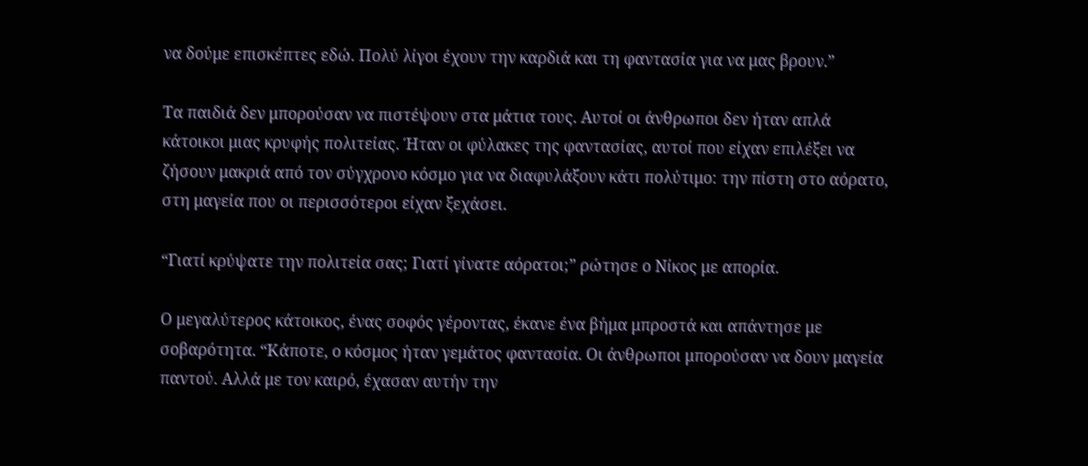να δούμε επισκέπτες εδώ. Πολύ λίγοι έχουν την καρδιά και τη φαντασία για να μας βρουν.”

Τα παιδιά δεν μπορούσαν να πιστέψουν στα μάτια τους. Αυτοί οι άνθρωποι δεν ήταν απλά κάτοικοι μιας κρυφής πολιτείας. Ήταν οι φύλακες της φαντασίας, αυτοί που είχαν επιλέξει να ζήσουν μακριά από τον σύγχρονο κόσμο για να διαφυλάξουν κάτι πολύτιμο: την πίστη στο αόρατο, στη μαγεία που οι περισσότεροι είχαν ξεχάσει.

“Γιατί κρύψατε την πολιτεία σας; Γιατί γίνατε αόρατοι;” ρώτησε ο Νίκος με απορία.

Ο μεγαλύτερος κάτοικος, ένας σοφός γέροντας, έκανε ένα βήμα μπροστά και απάντησε με σοβαρότητα. “Κάποτε, ο κόσμος ήταν γεμάτος φαντασία. Οι άνθρωποι μπορούσαν να δουν μαγεία παντού. Αλλά με τον καιρό, έχασαν αυτήν την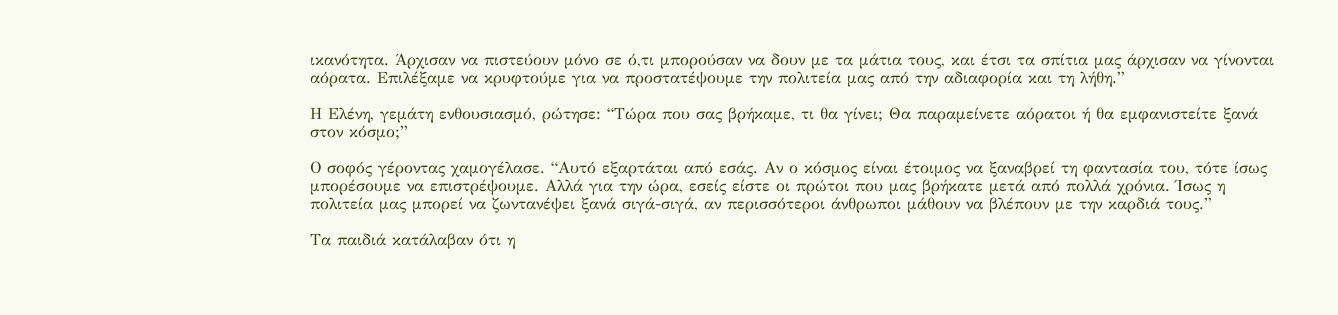ικανότητα. Άρχισαν να πιστεύουν μόνο σε ό,τι μπορούσαν να δουν με τα μάτια τους, και έτσι τα σπίτια μας άρχισαν να γίνονται αόρατα. Επιλέξαμε να κρυφτούμε για να προστατέψουμε την πολιτεία μας από την αδιαφορία και τη λήθη.”

Η Ελένη, γεμάτη ενθουσιασμό, ρώτησε: “Τώρα που σας βρήκαμε, τι θα γίνει; Θα παραμείνετε αόρατοι ή θα εμφανιστείτε ξανά στον κόσμο;”

Ο σοφός γέροντας χαμογέλασε. “Αυτό εξαρτάται από εσάς. Αν ο κόσμος είναι έτοιμος να ξαναβρεί τη φαντασία του, τότε ίσως μπορέσουμε να επιστρέψουμε. Αλλά για την ώρα, εσείς είστε οι πρώτοι που μας βρήκατε μετά από πολλά χρόνια. Ίσως η πολιτεία μας μπορεί να ζωντανέψει ξανά σιγά-σιγά, αν περισσότεροι άνθρωποι μάθουν να βλέπουν με την καρδιά τους.”

Τα παιδιά κατάλαβαν ότι η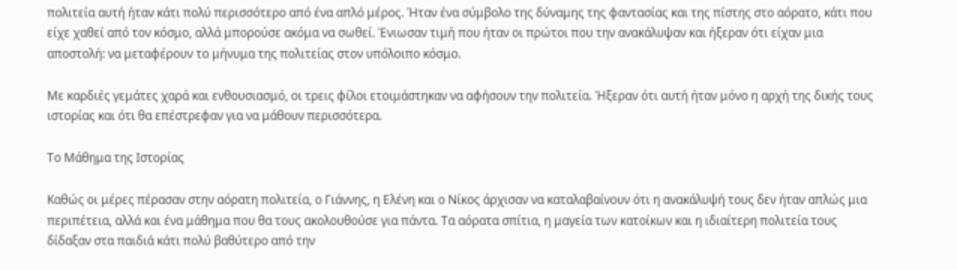πολιτεία αυτή ήταν κάτι πολύ περισσότερο από ένα απλό μέρος. Ήταν ένα σύμβολο της δύναμης της φαντασίας και της πίστης στο αόρατο, κάτι που είχε χαθεί από τον κόσμο, αλλά μπορούσε ακόμα να σωθεί. Ένιωσαν τιμή που ήταν οι πρώτοι που την ανακάλυψαν και ήξεραν ότι είχαν μια αποστολή: να μεταφέρουν το μήνυμα της πολιτείας στον υπόλοιπο κόσμο.

Με καρδιές γεμάτες χαρά και ενθουσιασμό, οι τρεις φίλοι ετοιμάστηκαν να αφήσουν την πολιτεία. Ήξεραν ότι αυτή ήταν μόνο η αρχή της δικής τους ιστορίας και ότι θα επέστρεφαν για να μάθουν περισσότερα.

Το Μάθημα της Ιστορίας

Καθώς οι μέρες πέρασαν στην αόρατη πολιτεία, ο Γιάννης, η Ελένη και ο Νίκος άρχισαν να καταλαβαίνουν ότι η ανακάλυψή τους δεν ήταν απλώς μια περιπέτεια, αλλά και ένα μάθημα που θα τους ακολουθούσε για πάντα. Τα αόρατα σπίτια, η μαγεία των κατοίκων και η ιδιαίτερη πολιτεία τους δίδαξαν στα παιδιά κάτι πολύ βαθύτερο από την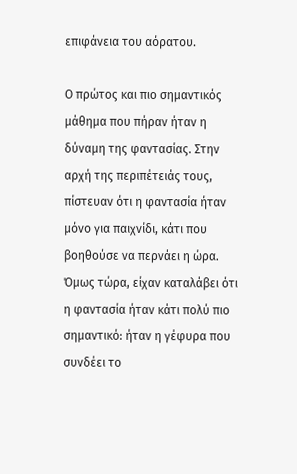επιφάνεια του αόρατου.

Ο πρώτος και πιο σημαντικός μάθημα που πήραν ήταν η δύναμη της φαντασίας. Στην αρχή της περιπέτειάς τους, πίστευαν ότι η φαντασία ήταν μόνο για παιχνίδι, κάτι που βοηθούσε να περνάει η ώρα. Όμως τώρα, είχαν καταλάβει ότι η φαντασία ήταν κάτι πολύ πιο σημαντικό: ήταν η γέφυρα που συνδέει το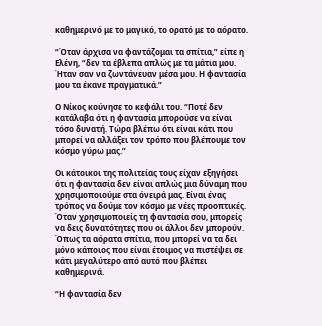καθημερινό με το μαγικό, το ορατό με το αόρατο.

“Όταν άρχισα να φαντάζομαι τα σπίτια,” είπε η Ελένη, “δεν τα έβλεπα απλώς με τα μάτια μου. Ήταν σαν να ζωντάνευαν μέσα μου. Η φαντασία μου τα έκανε πραγματικά.”

Ο Νίκος κούνησε το κεφάλι του. “Ποτέ δεν κατάλαβα ότι η φαντασία μπορούσε να είναι τόσο δυνατή. Τώρα βλέπω ότι είναι κάτι που μπορεί να αλλάξει τον τρόπο που βλέπουμε τον κόσμο γύρω μας.”

Οι κάτοικοι της πολιτείας τους είχαν εξηγήσει ότι η φαντασία δεν είναι απλώς μια δύναμη που χρησιμοποιούμε στα όνειρά μας. Είναι ένας τρόπος να δούμε τον κόσμο με νέες προοπτικές. Όταν χρησιμοποιείς τη φαντασία σου, μπορείς να δεις δυνατότητες που οι άλλοι δεν μπορούν. Όπως τα αόρατα σπίτια, που μπορεί να τα δει μόνο κάποιος που είναι έτοιμος να πιστέψει σε κάτι μεγαλύτερο από αυτό που βλέπει καθημερινά.

“Η φαντασία δεν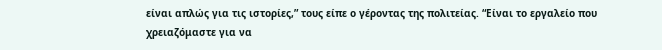είναι απλώς για τις ιστορίες,” τους είπε ο γέροντας της πολιτείας. “Είναι το εργαλείο που χρειαζόμαστε για να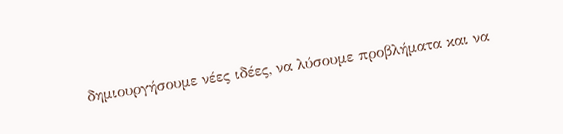δημιουργήσουμε νέες ιδέες, να λύσουμε προβλήματα και να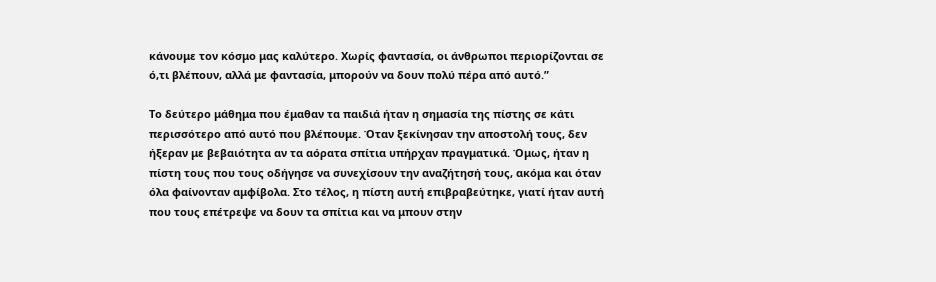κάνουμε τον κόσμο μας καλύτερο. Χωρίς φαντασία, οι άνθρωποι περιορίζονται σε ό,τι βλέπουν, αλλά με φαντασία, μπορούν να δουν πολύ πέρα από αυτό.”

Το δεύτερο μάθημα που έμαθαν τα παιδιά ήταν η σημασία της πίστης σε κάτι περισσότερο από αυτό που βλέπουμε. Όταν ξεκίνησαν την αποστολή τους, δεν ήξεραν με βεβαιότητα αν τα αόρατα σπίτια υπήρχαν πραγματικά. Όμως, ήταν η πίστη τους που τους οδήγησε να συνεχίσουν την αναζήτησή τους, ακόμα και όταν όλα φαίνονταν αμφίβολα. Στο τέλος, η πίστη αυτή επιβραβεύτηκε, γιατί ήταν αυτή που τους επέτρεψε να δουν τα σπίτια και να μπουν στην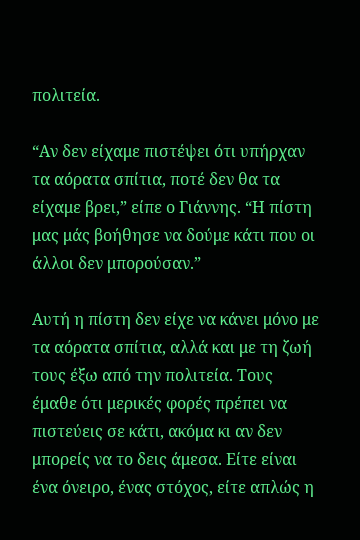πολιτεία.

“Αν δεν είχαμε πιστέψει ότι υπήρχαν τα αόρατα σπίτια, ποτέ δεν θα τα είχαμε βρει,” είπε ο Γιάννης. “Η πίστη μας μάς βοήθησε να δούμε κάτι που οι άλλοι δεν μπορούσαν.”

Αυτή η πίστη δεν είχε να κάνει μόνο με τα αόρατα σπίτια, αλλά και με τη ζωή τους έξω από την πολιτεία. Τους έμαθε ότι μερικές φορές πρέπει να πιστεύεις σε κάτι, ακόμα κι αν δεν μπορείς να το δεις άμεσα. Είτε είναι ένα όνειρο, ένας στόχος, είτε απλώς η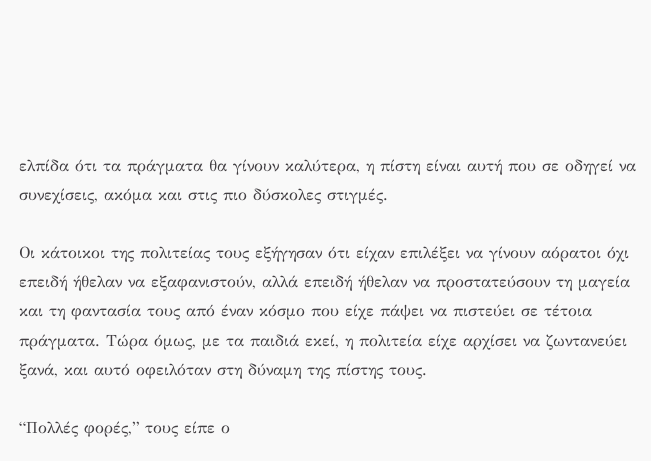ελπίδα ότι τα πράγματα θα γίνουν καλύτερα, η πίστη είναι αυτή που σε οδηγεί να συνεχίσεις, ακόμα και στις πιο δύσκολες στιγμές.

Οι κάτοικοι της πολιτείας τους εξήγησαν ότι είχαν επιλέξει να γίνουν αόρατοι όχι επειδή ήθελαν να εξαφανιστούν, αλλά επειδή ήθελαν να προστατεύσουν τη μαγεία και τη φαντασία τους από έναν κόσμο που είχε πάψει να πιστεύει σε τέτοια πράγματα. Τώρα όμως, με τα παιδιά εκεί, η πολιτεία είχε αρχίσει να ζωντανεύει ξανά, και αυτό οφειλόταν στη δύναμη της πίστης τους.

“Πολλές φορές,” τους είπε ο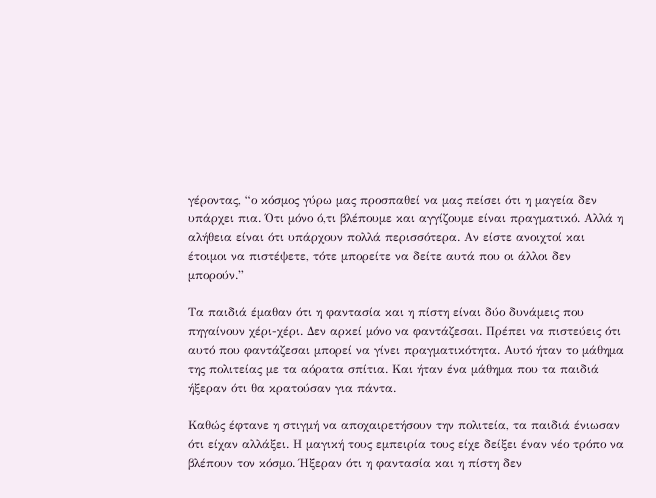γέροντας, “ο κόσμος γύρω μας προσπαθεί να μας πείσει ότι η μαγεία δεν υπάρχει πια. Ότι μόνο ό,τι βλέπουμε και αγγίζουμε είναι πραγματικό. Αλλά η αλήθεια είναι ότι υπάρχουν πολλά περισσότερα. Αν είστε ανοιχτοί και έτοιμοι να πιστέψετε, τότε μπορείτε να δείτε αυτά που οι άλλοι δεν μπορούν.”

Τα παιδιά έμαθαν ότι η φαντασία και η πίστη είναι δύο δυνάμεις που πηγαίνουν χέρι-χέρι. Δεν αρκεί μόνο να φαντάζεσαι. Πρέπει να πιστεύεις ότι αυτό που φαντάζεσαι μπορεί να γίνει πραγματικότητα. Αυτό ήταν το μάθημα της πολιτείας με τα αόρατα σπίτια. Και ήταν ένα μάθημα που τα παιδιά ήξεραν ότι θα κρατούσαν για πάντα.

Καθώς έφτανε η στιγμή να αποχαιρετήσουν την πολιτεία, τα παιδιά ένιωσαν ότι είχαν αλλάξει. Η μαγική τους εμπειρία τους είχε δείξει έναν νέο τρόπο να βλέπουν τον κόσμο. Ήξεραν ότι η φαντασία και η πίστη δεν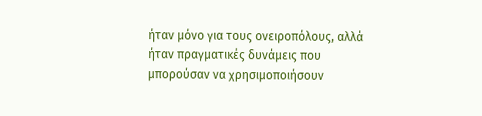ήταν μόνο για τους ονειροπόλους, αλλά ήταν πραγματικές δυνάμεις που μπορούσαν να χρησιμοποιήσουν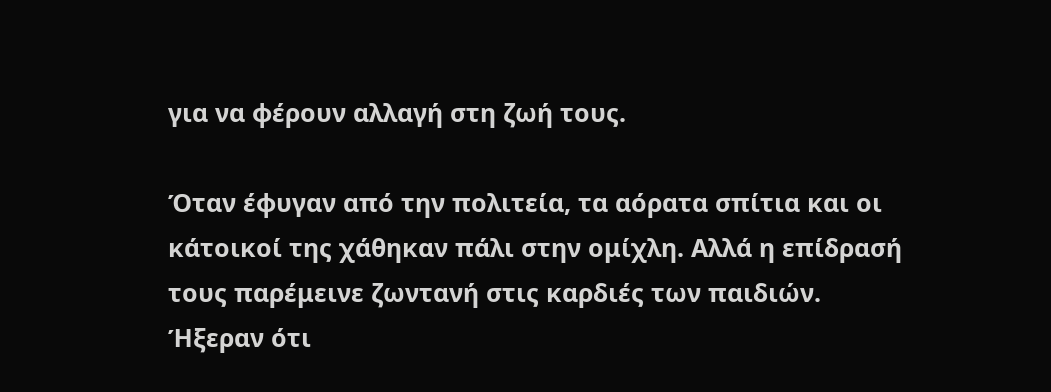για να φέρουν αλλαγή στη ζωή τους.

Όταν έφυγαν από την πολιτεία, τα αόρατα σπίτια και οι κάτοικοί της χάθηκαν πάλι στην ομίχλη. Αλλά η επίδρασή τους παρέμεινε ζωντανή στις καρδιές των παιδιών. Ήξεραν ότι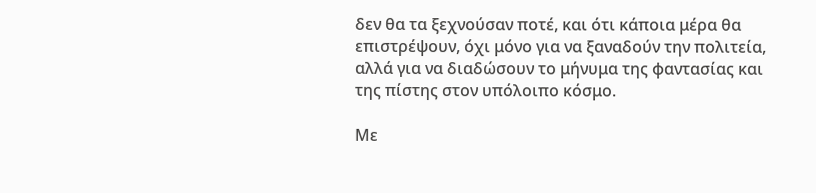δεν θα τα ξεχνούσαν ποτέ, και ότι κάποια μέρα θα επιστρέψουν, όχι μόνο για να ξαναδούν την πολιτεία, αλλά για να διαδώσουν το μήνυμα της φαντασίας και της πίστης στον υπόλοιπο κόσμο.

Με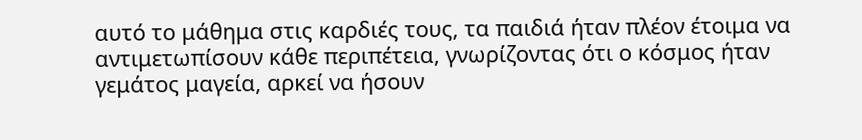αυτό το μάθημα στις καρδιές τους, τα παιδιά ήταν πλέον έτοιμα να αντιμετωπίσουν κάθε περιπέτεια, γνωρίζοντας ότι ο κόσμος ήταν γεμάτος μαγεία, αρκεί να ήσουν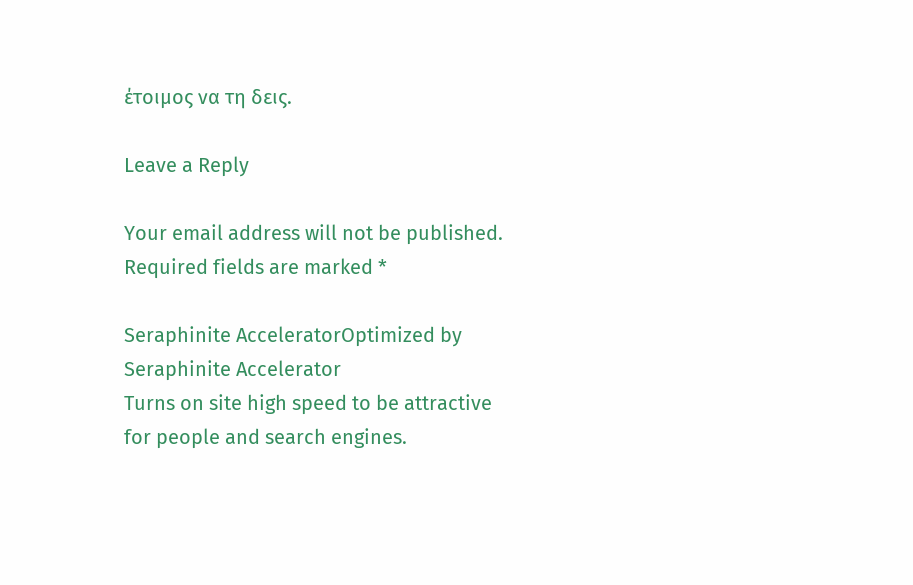έτοιμος να τη δεις.

Leave a Reply

Your email address will not be published. Required fields are marked *

Seraphinite AcceleratorOptimized by Seraphinite Accelerator
Turns on site high speed to be attractive for people and search engines.